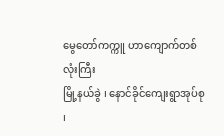မွေတော်ကက္ကူ ဟာကျောက်တစ်လုံးကြီး
မြို့နယ်ခွဲ ၊ နောင်ခိုင်ကျေးရွာအုပ်စု ၊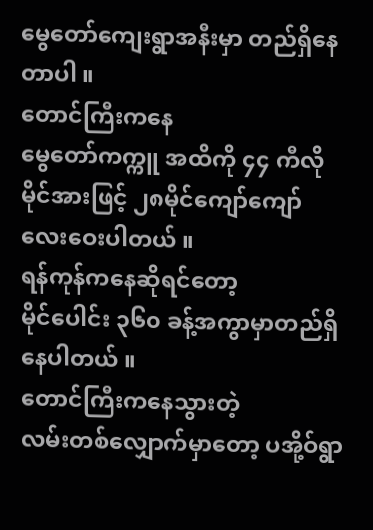မွေတော်ကျေးရွာအနီးမှာ တည်ရှိနေတာပါ ။
တောင်ကြီးကနေ
မွေတော်ကက္ကူ အထိကို ၄၄ ကီလို မိုင်အားဖြင့် ၂၈မိုင်ကျော်ကျော်လေးဝေးပါတယ် ။
ရန်ကုန်ကနေဆိုရင်တော့
မိုင်ပေါင်း ၃၆၀ ခန့်အကွာမှာတည်ရှိနေပါတယ် ။
တောင်ကြီးကနေသွားတဲ့
လမ်းတစ်လျှောက်မှာတော့ ပအို့ဝ်ရွာ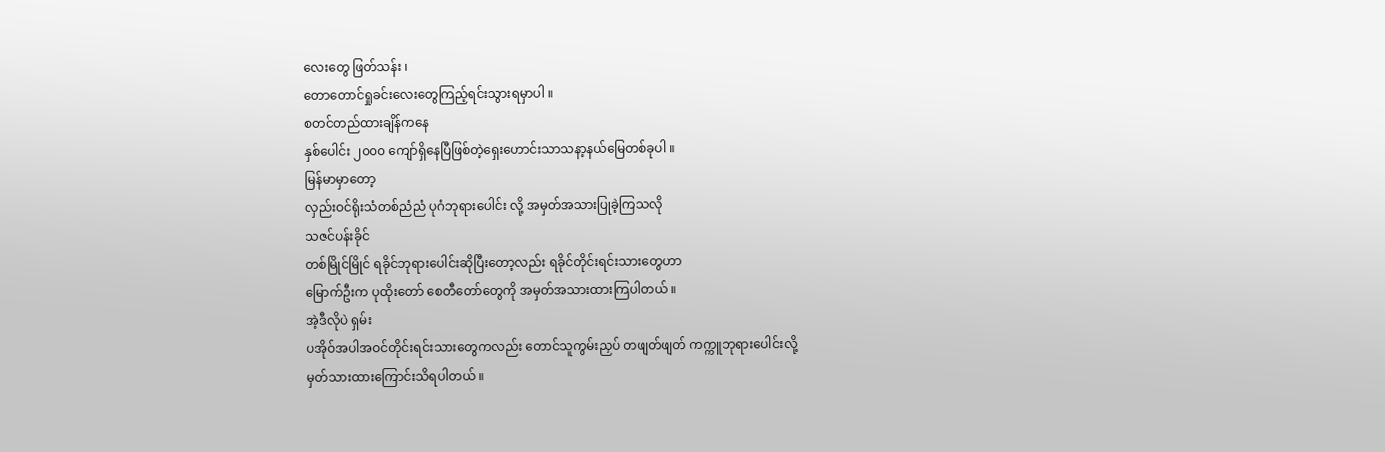လေးတွေ ဖြတ်သန်း ၊
တောတောင်ရှုခင်းလေးတွေကြည့်ရင်းသွားရမှာပါ ။
စတင်တည်ထားချိန်ကနေ
နှစ်ပေါင်း ၂၀၀၀ ကျော်ရှိနေပြီဖြစ်တဲ့ရှေးဟောင်းသာသနာ့နယ်မြေတစ်ခုပါ ။
မြန်မာမှာတော့
လှည်းဝင်ရိုးသံတစ်ညံညံ ပုဂံဘုရားပေါင်း လို့ အမှတ်အသားပြုခဲ့ကြသလို
သဇင်ပန်းခိုင်
တစ်မြိုင်မြိုင် ရခိုင်ဘုရားပေါင်းဆိုပြီးတော့လည်း ရခိုင်တိုင်းရင်းသားတွေဟာ
မြောက်ဦးက ပုထိုးတော် စေတီတော်တွေကို အမှတ်အသားထားကြပါတယ် ။
အဲ့ဒီလိုပဲ ရှမ်း
ပအိုဝ်အပါအဝင်တိုင်းရင်းသားတွေကလည်း တောင်သူကွမ်းညှပ် တဖျတ်ဖျတ် ကက္ကူဘုရားပေါင်းလို့
မှတ်သားထားကြောင်းသိရပါတယ် ။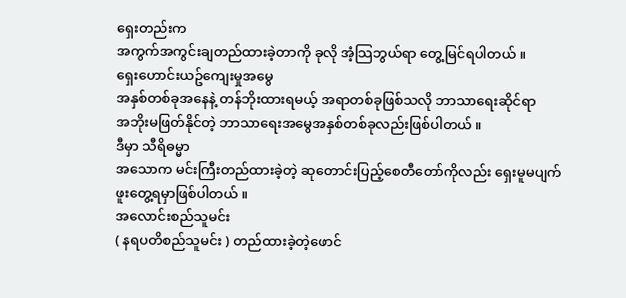ရှေးတည်းက
အကွက်အကွင်းချတည်ထားခဲ့တာကို ခုလို အံ့သြဘွယ်ရာ တွေ့မြင်ရပါတယ် ။
ရှေးဟောင်းယဥ်ကျေးမှုအမွေ
အနှစ်တစ်ခုအနေနဲ့ တန်ဘိုးထားရမယ့် အရာတစ်ခုဖြစ်သလို ဘာသာရေးဆိုင်ရာ
အဘိုးမဖြတ်နိုင်တဲ့ ဘာသာရေးအမွေအနှစ်တစ်ခုလည်းဖြစ်ပါတယ် ။
ဒီမှာ သီရိဓမ္မာ
အသောက မင်းကြီးတည်ထားခဲ့တဲ့ ဆုတောင်းပြည့်စေတီတော်ကိုလည်း ရှေးမူမပျက်
ဖူးတွေ့ရမှာဖြစ်ပါတယ် ။
အလောင်းစည်သူမင်း
( နရပတိစည်သူမင်း ) တည်ထားခဲ့တဲ့ဖောင်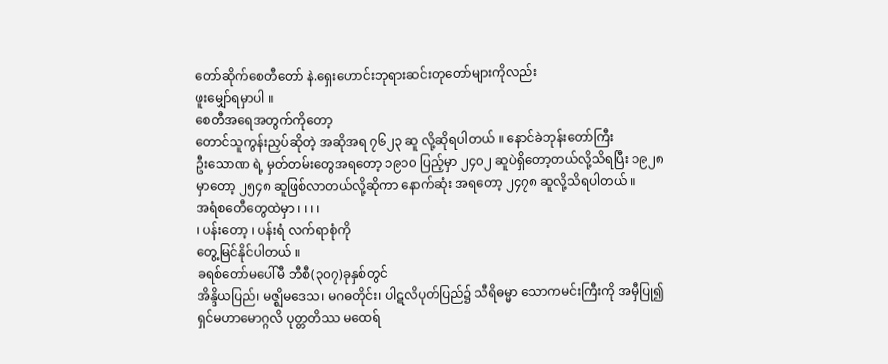တော်ဆိုက်စေတီတော် နဲ.ရှေးဟောင်းဘုရားဆင်းတုတော်များကိုလည်း
ဖူးမျှော်ရမှာပါ ။
စေတီအရေအတွက်ကိုတော့
တောင်သူကွန်းညှပ်ဆိုတဲ့ အဆိုအရ ၇၆၂၃ ဆူ လို့ဆိုရပါတယ် ။ နောင်ခဲဘုန်းတော်ကြီး
ဦးသောဏ ရဲ့ မှတ်တမ်းတွေအရတော့ ၁၉၁၀ ပြည့်မှာ ၂၄၀၂ ဆူပဲရှိတော့တယ်လို့သိရပြီး ၁၉၂၈
မှာတော့ ၂၅၄၈ ဆူဖြစ်လာတယ်လို့ဆိုကာ နောက်ဆုံး အရတော့ ၂၄၇၈ ဆူလို့သိရပါတယ် ။
အရံစတေီတွေထဲမှာ ၊ ၊ ၊ ၊
၊ ပန်းတော့ ၊ ပန်းရံ လက်ရာစုံကို
တွေ့မြင်နိုင်ပါတယ် ။
ခရစ်တော်မပေါ်မီ ဘီစီ(၃၀၇)ခုနှစ်တွင်
အိန္ဒိယပြည်၊ မဇ္ဈိမဒေသ၊ မဂဓတိုင်း၊ ပါဋလိပုတ်ပြည်၌ သီရိဓမ္မာ သောကမင်းကြီးကို အမှီပြု၍
ရှင်မဟာမောဂ္ဂလိ ပုတ္တတိဿ မထေရ်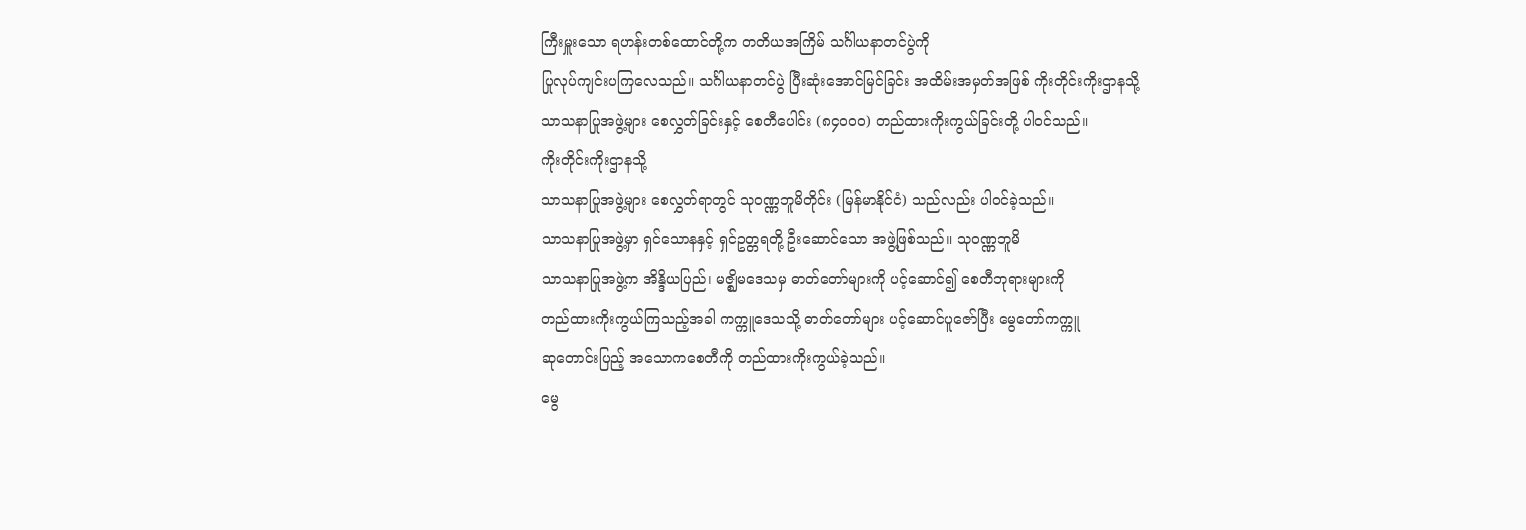ကြီးမှူးသော ရဟန်းတစ်ထောင်တို့က တတိယအကြိမ် သင်္ဂါယနာတင်ပွဲကို
ပြုလုပ်ကျင်းပကြလေသည်။ သင်္ဂါယနာတင်ပွဲ ပြီးဆုံးအောင်မြင်ခြင်း အထိမ်းအမှတ်အဖြစ် ကိုးတိုင်းကိုးဌာနသို့
သာသနာပြုအဖွဲ့များ စေလွှတ်ခြင်းနှင့် စေတီပေါင်း (၈၄၀ဝ၀) တည်ထားကိုးကွယ်ခြင်းတို့ ပါဝင်သည်။
ကိုးတိုင်းကိုးဌာနသို့
သာသနာပြုအဖွဲ့များ စေလွှတ်ရာတွင် သုဝဏ္ဏဘူမိတိုင်း (မြန်မာနိုင်ငံ) သည်လည်း ပါဝင်ခဲ့သည်။
သာသနာပြုအဖွဲ့မှာ ရှင်သောနနှင့် ရှင်ဥတ္တရတို့ ဦးဆောင်သော အဖွဲ့ဖြစ်သည်။ သုဝဏ္ဏဘူမိ
သာသနာပြုအဖွဲ့က အိန္ဒိယပြည်၊ မဇ္ဈိမဒေသမှ ဓာတ်တော်များကို ပင့်ဆောင်၍ စေတီဘုရားများကို
တည်ထားကိုးကွယ်ကြသည့်အခါ ကက္ကူဒေသသို့ ဓာတ်တော်များ ပင့်ဆောင်ပူဇော်ပြီး မွေတော်ကက္ကူ
ဆုတောင်းပြည့် အသောကစေတီကို တည်ထားကိုးကွယ်ခဲ့သည်။
မွေ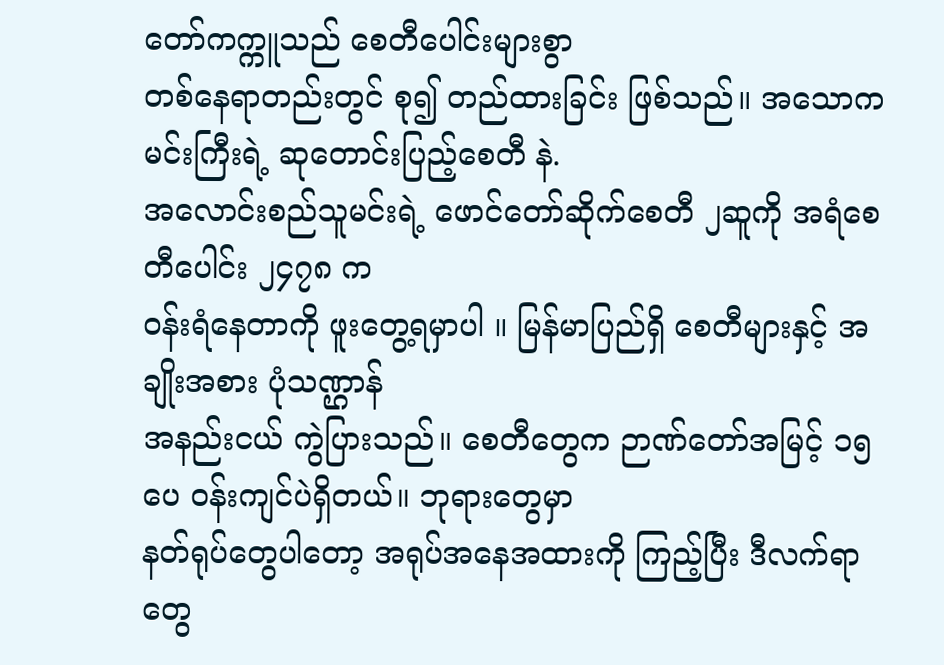တော်ကက္ကူသည် စေတီပေါင်းများစွာ
တစ်နေရာတည်းတွင် စု၍ တည်ထားခြင်း ဖြစ်သည်။ အသောကမင်းကြီးရဲ့ ဆုတောင်းပြည့်စေတီ နဲ.
အလောင်းစည်သူမင်းရဲ့ ဖောင်တော်ဆိုက်စေတီ ၂ဆူကို အရံစေတီပေါင်း ၂၄၇၈ က
ဝန်းရံနေတာကို ဖူးတွေ့ရမှာပါ ။ မြန်မာပြည်ရှိ စေတီများနှင့် အချိုးအစား ပုံသဏ္ဌာန်
အနည်းငယ် ကွဲပြားသည်။ စေတီတွေက ဉာဏ်တော်အမြင့် ၁၅ ပေ ဝန်းကျင်ပဲရှိတယ်။ ဘုရားတွေမှာ
နတ်ရုပ်တွေပါတော့ အရုပ်အနေအထားကို ကြည့်ပြီး ဒီလက်ရာတွေ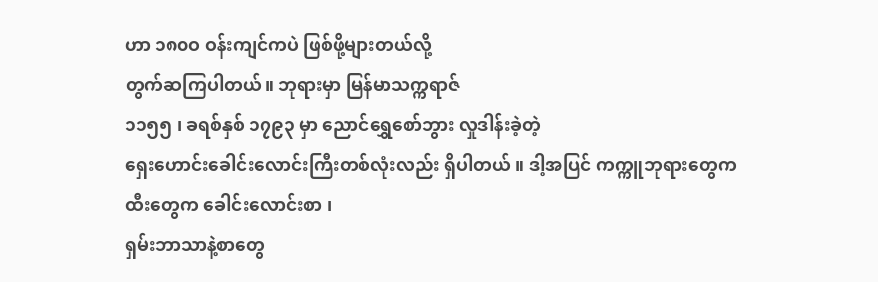ဟာ ၁၈၀ဝ ဝန်းကျင်ကပဲ ဖြစ်ဖို့များတယ်လို့
တွက်ဆကြပါတယ်။ ဘုရားမှာ မြန်မာသက္ကရာဇ်
၁၁၅၅ ၊ ခရစ်နှစ် ၁၇၉၃ မှာ ညောင်ရွှေစော်ဘွား လှုဒါန်းခဲ့တဲ့
ရှေးဟောင်းခေါင်းလောင်းကြီးတစ်လုံးလည်း ရှိပါတယ် ။ ဒါ့အပြင် ကက္ကူဘုရားတွေက
ထီးတွေက ခေါင်းလောင်းစာ ၊
ရှမ်းဘာသာနဲ့စာတွေ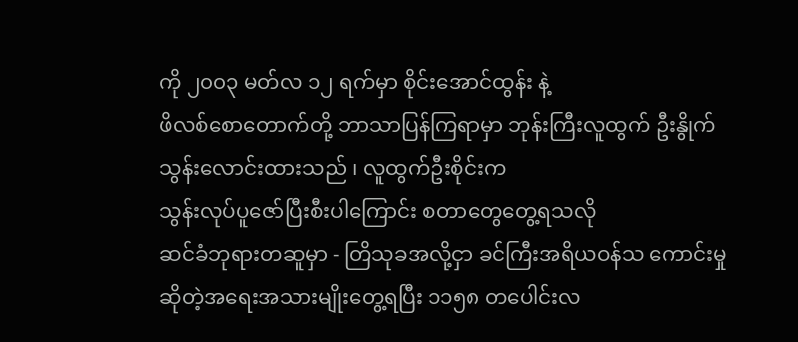ကို ၂၀၀၃ မတ်လ ၁၂ ရက်မှာ စိုင်းအောင်ထွန်း နဲ့
ဖိလစ်စောတောက်တို့ ဘာသာပြန်ကြရာမှာ ဘုန်းကြီးလူထွက် ဦးနွိုက်သွန်းလောင်းထားသည် ၊ လူထွက်ဦးစိုင်းက
သွန်းလုပ်ပူဇော်ပြီးစီးပါကြောင်း စတာတွေတွေ့ရသလို
ဆင်ခံဘုရားတဆူမှာ - တြိသုခအလို့ငှာ ခင်ကြီးအရိယဝန်သ ကောင်းမှု
ဆိုတဲ့အရေးအသားမျိုးတွေ့ရပြီး ၁၁၅၈ တပေါင်းလ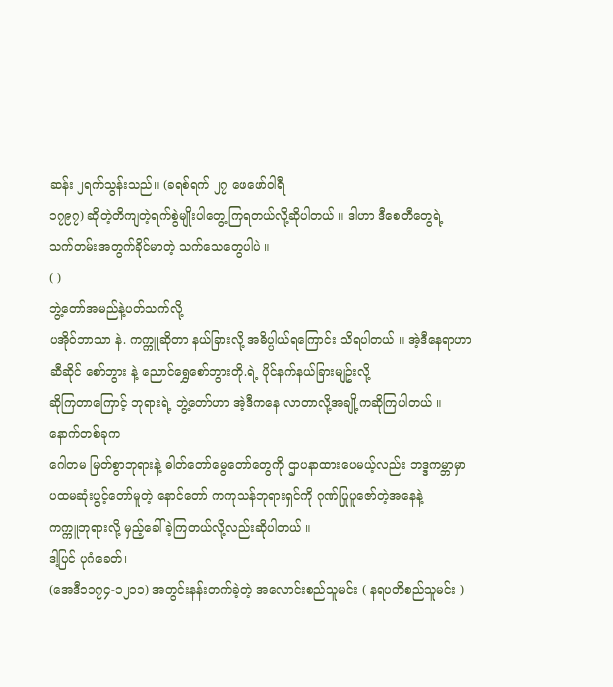ဆန်း ၂ရက်သွန်းသည်။ (ခရစ်ရက် ၂၇ ဖေဖော်ဝါရီ
၁၇၉၇) ဆိုတဲ့တိကျတဲ့ရက်စွဲမျိုးပါတွေ့ကြရတယ်လို့ဆိုပါတယ် ။ ဒါဟာ ဒီစေတီတွေရဲ့
သက်တမ်းအတွက်ခိုင်မာတဲ့ သက်သေတွေပါပဲ ။
( )
ဘွဲ့တော်အမည်နဲ့ပတ်သက်လို့
ပအိုဝ်ဘာသာ နဲ. ကက္ကူဆိုတာ နယ်ခြားလို့ အဓိပ္ပါယ်ရကြောင်း သိရပါတယ် ။ အဲ့ဒီနေရာဟာ
ဆီဆိုင် စော်ဘွား နဲ့ ညောင်ရွှေစော်ဘွားတို.ရဲ့ ပိုင်နက်နယ်ခြားမျဥ်းလို့
ဆိုကြတာကြောင့် ဘုရားရဲ့ ဘွဲ့တော်ဟာ အဲ့ဒီကနေ လာတာလို့အချို့ကဆိုကြပါတယ် ။
နောက်တစ်ခုက
ဂေါတမ မြတ်စွာဘုရားနဲ့ ဓါတ်တော်မွေတော်တွေကို ဌာပနာထားပေမယ့်လည်း ဘဒ္ဒကမ္ဘာမှာ
ပထမဆုံးပွင့်တော်မူတဲ့ နောင်တော် ကကုသန်ဘုရားရှင်ကို ဂုဏ်ပြုပူဇော်တဲ့အနေနဲ့
ကက္ကူဘုရားလို့ မှည့်ခေါ်ခဲ့ကြတယ်လို့လည်းဆိုပါတယ် ။
ဒါ့ပြင် ပုဂံခေတ်၊
(အေဒီ၁၁၇၄-၁၂၁၁) အတွင်းနန်းတက်ခဲ့တဲ့ အလောင်းစည်သူမင်း ( နရပတိစည်သူမင်း )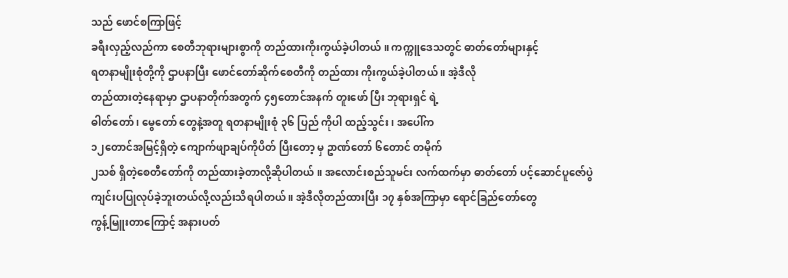သည် ဖောင်စကြာဖြင့်
ခရီးလှည့်လည်ကာ စေတီဘုရားများစွာကို တည်ထားကိုးကွယ်ခဲ့ပါတယ် ။ ကက္ကူဒေသတွင် ဓာတ်တော်များနှင့်
ရတနာမျိုးစုံတို့ကို ဌာပနာပြီး ဖောင်တော်ဆိုက်စေတီကို တည်ထား ကိုးကွယ်ခဲ့ပါတယ် ။ အဲ့ဒီလို
တည်ထားတဲ့နေရာမှာ ဌာပနာတိုက်အတွက် ၄၅တောင်အနက် တူးဖော် ပြီး ဘုရားရှင် ရဲ့
ဓါတ်တော် ၊ မွေတော် တွေနဲ့အတူ ရတနာမျိုးစုံ ၃၆ ပြည် ကိုပါ ထည့်သွင်း ၊ အပေါ်က
၁၂တောင်အမြင့်ရှိတဲ့ ကျောက်ဖျာချပ်ကိုပိတ် ပြီးတော့ မှ ဥာဏ်တော် ၆တောင် တမိုက်
၂သစ် ရှိတဲ့စေတီတော်ကို တည်ထားခဲ့တာလို့ဆိုပါတယ် ။ အလောင်းစည်သူမင်း လက်ထက်မှာ ဓာတ်တော် ပင့်ဆောင်ပူဇော်ပွဲ
ကျင်းပပြုလုပ်ခဲ့ဘူးတယ်လို့လည်းသိရပါတယ် ။ အဲ့ဒီလိုတည်ထားပြီး ၁၇ နှစ်အကြာမှာ ရောင်ခြည်တော်တွေ
ကွန့်မြူးတာကြောင့် အနားပတ်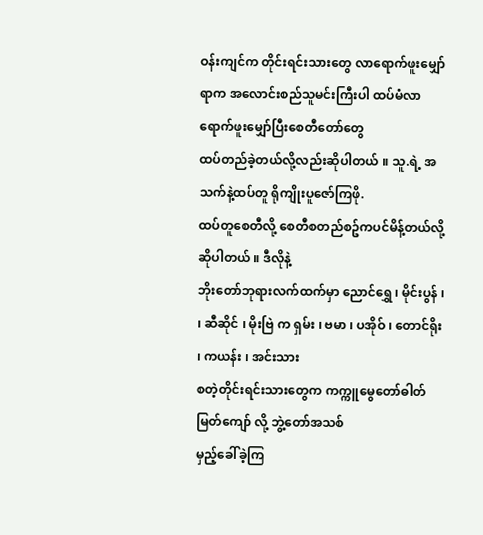ဝန်းကျင်က တိုင်းရင်းသားတွေ လာရောက်ဖူးမျှော်ရာက အလောင်းစည်သူမင်းကြီးပါ ထပ်မံလာရောက်ဖူးမျှော်ပြီးစေတီတော်တွေ
ထပ်တည်ခဲ့တယ်လို့လည်းဆိုပါတယ် ။ သူ.ရဲ့ အသက်နဲ့ထပ်တူ ရိုကျိုးပူဇော်ကြဖို.
ထပ်တူစေတီလို့ စေတီစတည်စဥ်ကပင်မိန့်တယ်လို့ဆိုပါတယ် ။ ဒီလိုနဲ့
ဘိုးတော်ဘုရားလက်ထက်မှာ ညောင်ရွှေ ၊ မိုင်းပွန် ၊
၊ ဆီဆိုင် ၊ မိုးဗြဲ က ရှမ်း ၊ ဗမာ ၊ ပအိုဝ် ၊ တောင်ရိုး ၊ ကယန်း ၊ အင်းသား
စတဲ့တိုင်းရင်းသားတွေက ကက္ကူမွေတော်ဓါတ်မြတ်ကျော် လို့ ဘွဲ့တော်အသစ်
မှည့်ခေါ်ခဲ့ကြ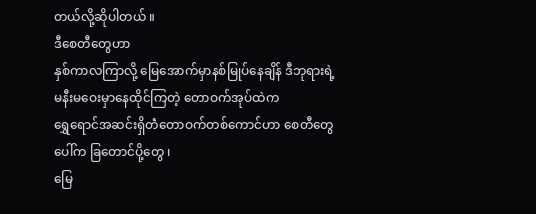တယ်လို့ဆိုပါတယ် ။
ဒီစေတီတွေဟာ
နှစ်ကာလကြာလို့ မြေအောက်မှာနစ်မြုပ်နေချိန် ဒီဘုရားရဲ့ မနီးမဝေးမှာနေထိုင်ကြတဲ့ တောဝက်အုပ်ထဲက
ရွှေရောင်အဆင်းရှိတဲံတောဝက်တစ်ကောင်ဟာ စေတီတွေပေါ်က ခြတောင်ပို့တွေ ၊
မြေ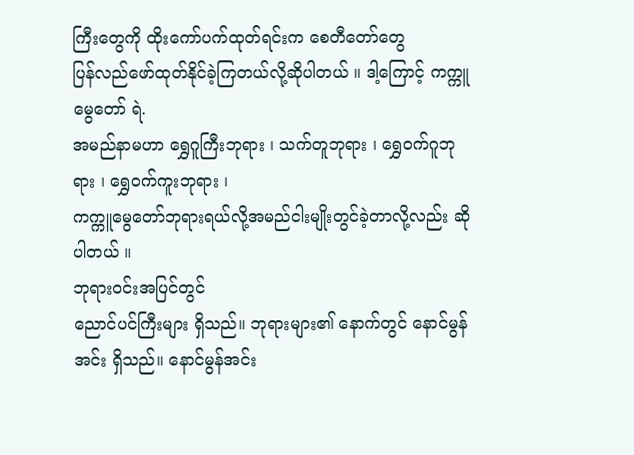ကြီးတွေကို ထိုးကော်ပက်ထုတ်ရင်းက စေတီတော်တွေ
ပြန်လည်ဖော်ထုတ်နိုင်ခဲ့ကြတယ်လို့ဆိုပါတယ် ။ ဒါ့ကြောင့် ကက္ကူမွေတော် ရဲ.
အမည်နာမဟာ ရွှေဂူကြီးဘုရား ၊ သက်တူဘုရား ၊ ရွှေဝက်ဂူဘုရား ၊ ရွှေဝက်ကူးဘုရား ၊
ကက္ကူမွေတော်ဘုရားရယ်လို့အမည်ငါးမျိုးတွင်ခဲ့တာလို့လည်း ဆိုပါတယ် ။
ဘုရားဝင်းအပြင်တွင်
ညောင်ပင်ကြီးများ ရှိသည်။ ဘုရားများ၏ နောက်တွင် နောင်မွန်အင်း ရှိသည်။ နောင်မွန်အင်း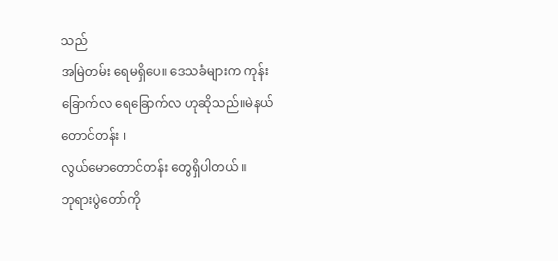သည်
အမြဲတမ်း ရေမရှိပေ။ ဒေသခံများက ကုန်းခြောက်လ ရေခြောက်လ ဟုဆိုသည်။မဲနယ်တောင်တန်း ၊
လွယ်မောတောင်တန်း တွေရှိပါတယ် ။
ဘုရားပွဲတော်ကို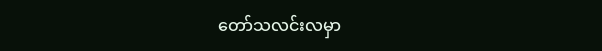တော်သလင်းလမှာ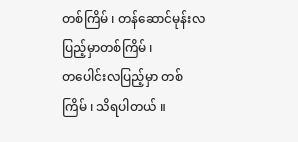တစ်ကြိမ် ၊ တန်ဆောင်မုန်းလပြည့်မှာတစ်ကြိမ် ၊
တပေါင်းလပြည့်မှာ တစ်ကြိမ် ၊ သိရပါတယ် ။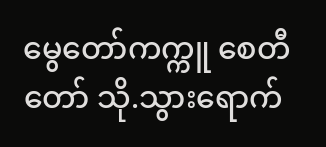မွေတော်ကက္ကူ စေတီတော် သို.သွားရောက်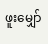ဖူးမျှော်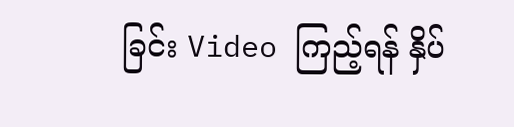ခြင်း Video ကြည့်ရန် နှိပ်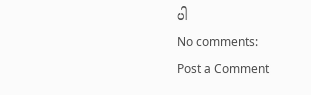ပါ
No comments:
Post a Comment